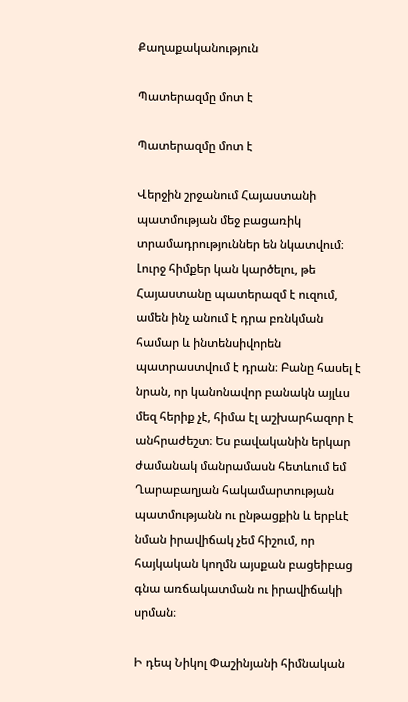Քաղաքականություն

Պատերազմը մոտ է

Պատերազմը մոտ է

Վերջին շրջանում Հայաստանի պատմության մեջ բացառիկ տրամադրություններ են նկատվում։ Լուրջ հիմքեր կան կարծելու, թե Հայաստանը պատերազմ է ուզում, ամեն ինչ անում է դրա բռնկման համար և ինտենսիվորեն պատրաստվում է դրան։ Բանը հասել է նրան, որ կանոնավոր բանակն այլևս մեզ հերիք չէ, հիմա էլ աշխարհազոր է անհրաժեշտ։ Ես բավականին երկար ժամանակ մանրամասն հետևում եմ Ղարաբաղյան հակամարտության պատմությանն ու ընթացքին և երբևէ նման իրավիճակ չեմ հիշում, որ հայկական կողմն այսքան բացեիբաց գնա առճակատման ու իրավիճակի սրման։

Ի դեպ Նիկոլ Փաշինյանի հիմնական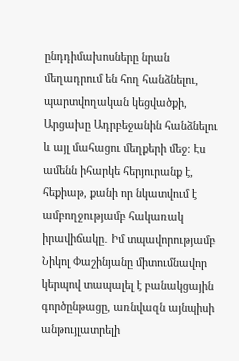ընդդիմախոսները նրան մեղադրում են հող հանձնելու, պարտվողական կեցվածքի, Արցախը Ադրբեջանին հանձնելու և այլ մահացու մեղքերի մեջ։ Էս ամենն իհարկե հերյուրանք է, հեքիաթ, քանի որ նկատվում է ամբողջությամբ հակառակ իրավիճակը․ Իմ տպավորությամբ Նիկոլ Փաշինյանը միտումնավոր կերպով տապալել է բանակցային գործընթացը, առնվազն այնպիսի անթույլատրելի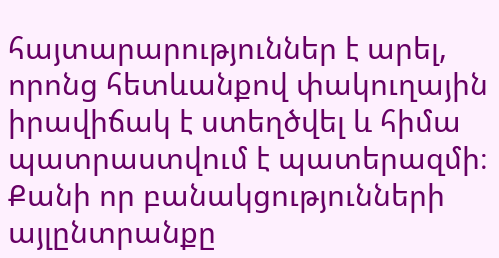հայտարարություններ է արել, որոնց հետևանքով փակուղային իրավիճակ է ստեղծվել և հիմա պատրաստվում է պատերազմի։ Քանի որ բանակցությունների այլընտրանքը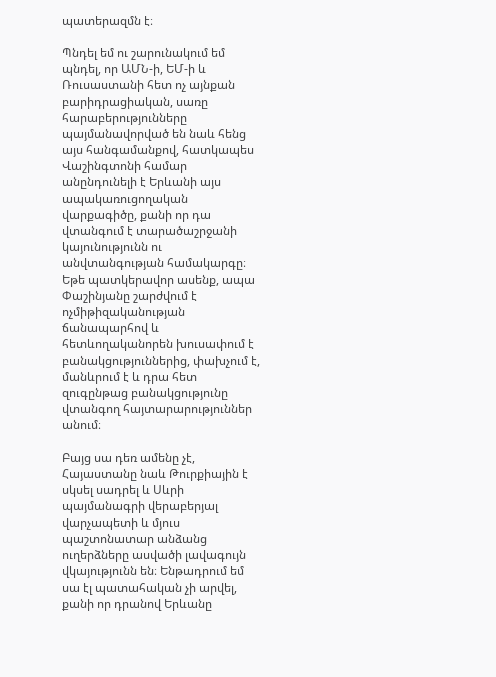պատերազմն է։

Պնդել եմ ու շարունակում եմ պնդել, որ ԱՄՆ-ի, ԵՄ-ի և Ռուսաստանի հետ ոչ այնքան բարիդրացիական, սառը հարաբերությունները պայմանավորված են նաև հենց այս հանգամանքով, հատկապես Վաշինգտոնի համար անընդունելի է Երևանի այս ապակառուցողական վարքագիծը, քանի որ դա վտանգում է տարածաշրջանի կայունությունն ու անվտանգության համակարգը։ Եթե պատկերավոր ասենք, ապա Փաշինյանը շարժվում է ոչմիթիզականության ճանապարհով և հետևողականորեն խուսափում է բանակցություններից, փախչում է, մանևրում է և դրա հետ զուգընթաց բանակցությունը վտանգող հայտարարություններ անում։

Բայց սա դեռ ամենը չէ, Հայաստանը նաև Թուրքիային է սկսել սադրել և Սևրի պայմանագրի վերաբերյալ վարչապետի և մյուս պաշտոնատար անձանց ուղերձները ասվածի լավագույն վկայությունն են։ Ենթադրում եմ սա էլ պատահական չի արվել, քանի որ դրանով Երևանը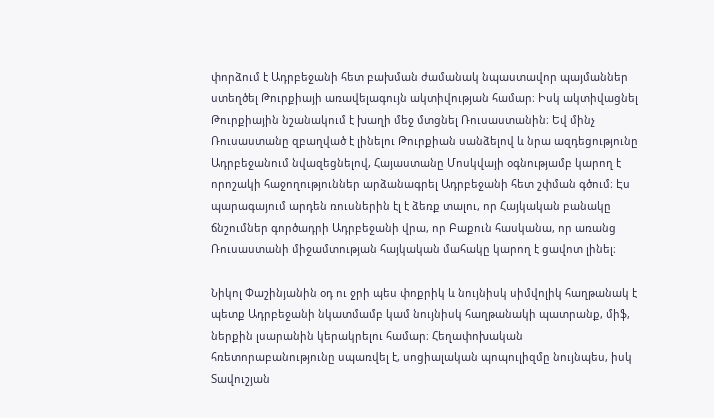փորձում է Ադրբեջանի հետ բախման ժամանակ նպաստավոր պայմաններ ստեղծել Թուրքիայի առավելագույն ակտիվության համար։ Իսկ ակտիվացնել Թուրքիային նշանակում է խաղի մեջ մտցնել Ռուսաստանին։ Եվ մինչ Ռուսաստանը զբաղված է լինելու Թուրքիան սանձելով և նրա ազդեցությունը Ադրբեջանում նվազեցնելով, Հայաստանը Մոսկվայի օգնությամբ կարող է որոշակի հաջողություններ արձանագրել Ադրբեջանի հետ շփման գծում։ Էս պարագայում արդեն ռուսներին էլ է ձեռք տալու, որ Հայկական բանակը ճնշումներ գործադրի Ադրբեջանի վրա, որ Բաքուն հասկանա, որ առանց Ռուսաստանի միջամտության հայկական մահակը կարող է ցավոտ լինել։

Նիկոլ Փաշինյանին օդ ու ջրի պես փոքրիկ և նույնիսկ սիմվոլիկ հաղթանակ է պետք Ադրբեջանի նկատմամբ կամ նույնիսկ հաղթանակի պատրանք, միֆ, ներքին լսարանին կերակրելու համար։ Հեղափոխական հռետորաբանությունը սպառվել է, սոցիալական պոպուլիզմը նույնպես, իսկ Տավուշյան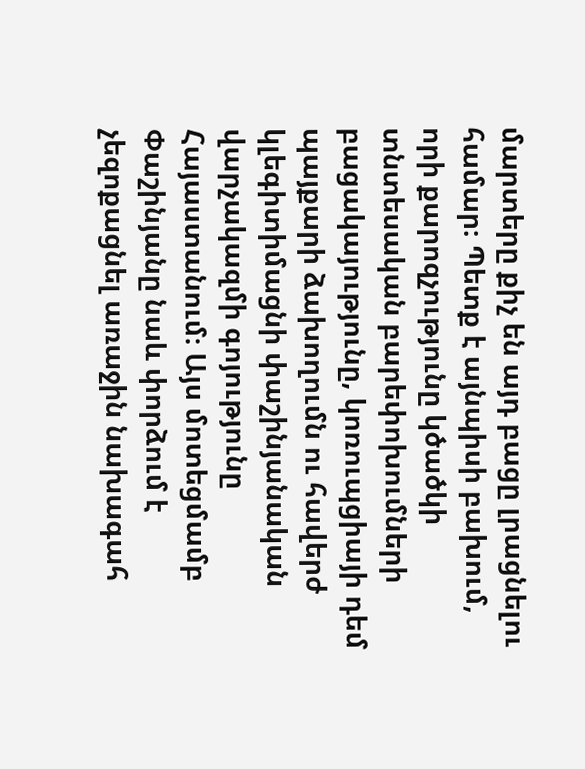մարտերը քիչ են այդ բացը լրացնելու համար։ Պետք է այնպիսի բախում, որի քարոզչությունը կծածկի տնտեսական բարեփոխումների բացակայությունը, կոռուպցիայի դեմ պայքարի ձախողումն ու հավերժ կլեգիտիմացնի փաշինյանական վարչակազմի գոյությունը Հայաստանում։ Այս մոտեցմամբ Փաշինյանը նաև փորձում է չեզոքացնել առաջին նախագահ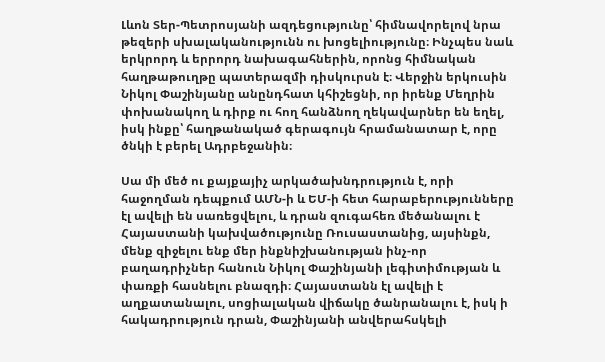Լևոն Տեր-Պետրոսյանի ազդեցությունը՝ հիմնավորելով նրա թեզերի սխալականությունն ու խոցելիությունը։ Ինչպես նաև երկրորդ և երրորդ նախագահներին, որոնց հիմնական հաղթաթուղթը պատերազմի դիսկուրսն է։ Վերջին երկուսին Նիկոլ Փաշինյանը անընդհատ կհիշեցնի, որ իրենք Մեղրին փոխանակող և դիրք ու հող հանձնող ղեկավարներ են եղել, իսկ ինքը՝ հաղթանակած գերագույն հրամանատար է, որը ծնկի է բերել Ադրբեջանին։

Սա մի մեծ ու քայքայիչ արկածախնդրություն է, որի հաջողման դեպքում ԱՄՆ-ի և ԵՄ-ի հետ հարաբերությունները էլ ավելի են սառեցվելու, և դրան զուգահեռ մեծանալու է Հայաստանի կախվածությունը Ռուսաստանից, այսինքն, մենք զիջելու ենք մեր ինքնիշխանության ինչ-որ բաղադրիչներ հանուն Նիկոլ Փաշինյանի լեգիտիմության և փառքի հասնելու բնազդի։ Հայաստանն էլ ավելի է աղքատանալու, սոցիալական վիճակը ծանրանալու է, իսկ ի հակադրություն դրան, Փաշինյանի անվերահսկելի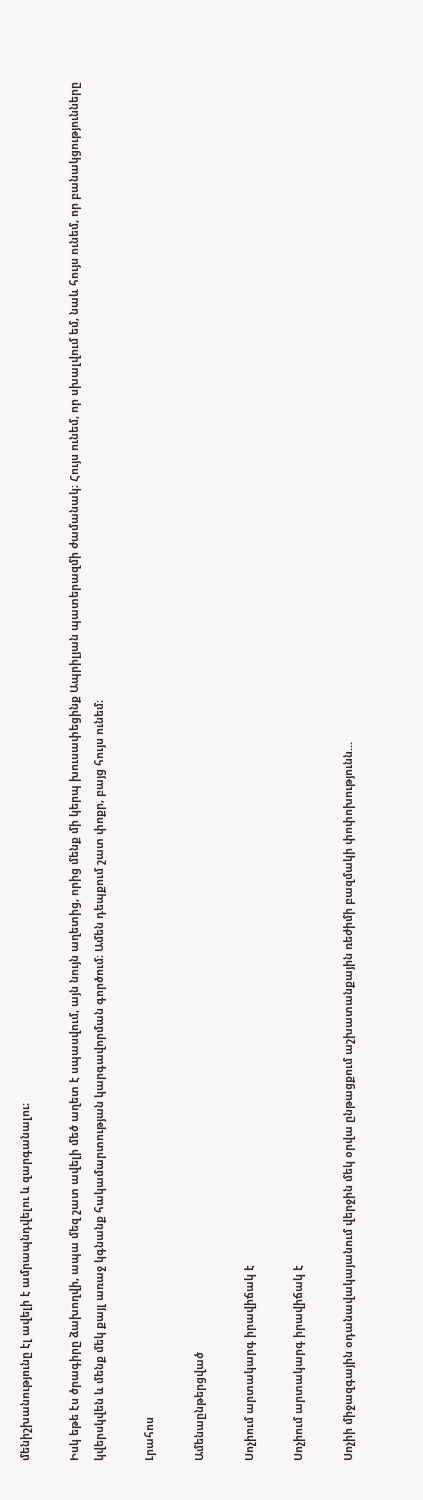մենիշխանությունը էլ ավելի է ամրապնդվելու և զարգանալու։

Իսկ եթե էս ծրագիրը ձախողվի, ապա մեզ շատ ավելի մեծ աղետ է սպասվում, այն նույն աղետից, որից մենք մի կերպ խուսափեցինք Ապրիլյան պատերազմի ժամանակ։ Հույս ունեմ, որ սխալվում եմ, նաև հույս ունեմ, որ բանակցությունները կվերսկվեն և մենք մեկ քայլ առաջ կգնանք հակամարտության կարգավորման գործում։ Ամեն դեպքում շատ փոքր, բայց հույս ունեմ։

Լրահոս

Ամենաընթերցված

Սոչիում արտակարգ իրավիճակ է

Սոչիում արտակարգ իրավիճակ է

Սոչիի միջազգային օդանավակայանում վերջին մեկ օրվա ընթացքում աշխատանքային ռեժիմի բազմակի փոփոխությունն...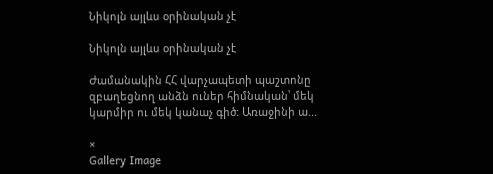Նիկոլն այլևս օրինական չէ

Նիկոլն այլևս օրինական չէ

Ժամանակին ՀՀ վարչապետի պաշտոնը զբաղեցնող անձն ուներ հիմնական՝ մեկ կարմիր ու մեկ կանաչ գիծ: Առաջինի ա...

×
Gallery Image